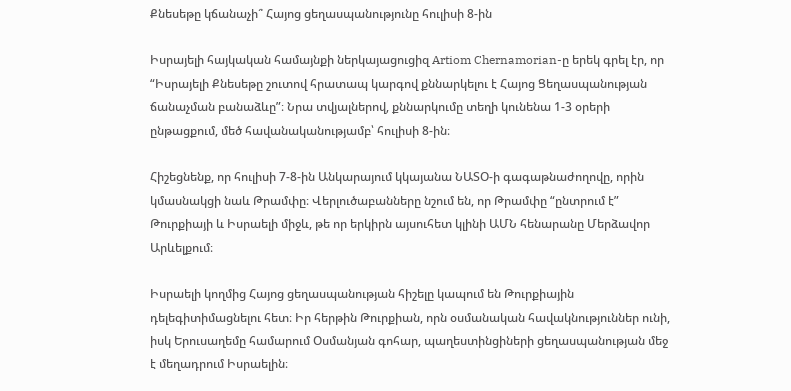Քնեսեթը կճանաչի՞ Հայոց ցեղասպանությունը հուլիսի 8-ին

Իսրայելի հայկական համայնքի ներկայացուցիզ Artiom Chernamorian-ը երեկ գրել էր, որ “Իսրայելի Քնեսեթը շուտով հրատապ կարգով քննարկելու է Հայոց Ցեղասպանության ճանաչման բանաձևը”։ Նրա տվյալներով, քննարկումը տեղի կունենա 1-3 օրերի ընթացքում, մեծ հավանականությամբ՝ հուլիսի 8-ին։

Հիշեցնենք, որ հուլիսի 7-8-ին Անկարայում կկայանա ՆԱՏՕ-ի գագաթնաժողովը, որին կմասնակցի նաև Թրամփը։ Վերլուծաբանները նշում են, որ Թրամփը “ընտրում է” Թուրքիայի և Իսրաելի միջև, թե որ երկիրն այսուհետ կլինի ԱՄՆ հենարանը Մերձավոր Արևելքում։

Իսրաելի կողմից Հայոց ցեղասպանության հիշելը կապում են Թուրքիային դելեգիտիմացնելու հետ։ Իր հերթին Թուրքիան, որն օսմանական հավակնություններ ունի, իսկ Երուսաղեմը համարում Օսմանյան գոհար, պաղեստինցիների ցեղասպանության մեջ է մեղադրում Իսրաելին։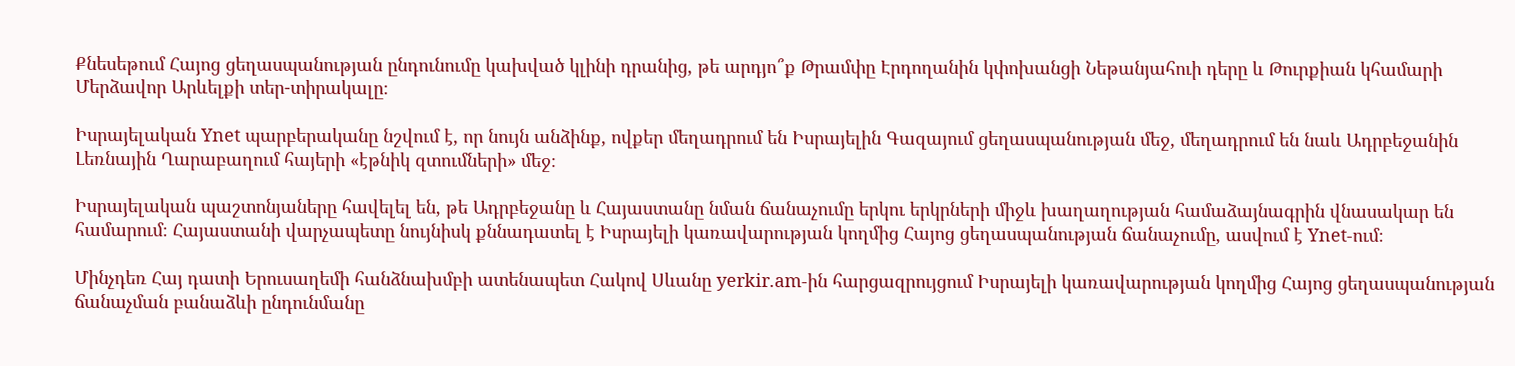Քնեսեթում Հայոց ցեղասպանության ընդունումը կախված կլինի դրանից, թե արդյո՞ք Թրամփը Էրդողանին կփոխանցի Նեթանյահուի դերը և Թուրքիան կհամարի Մերձավոր Արևելքի տեր-տիրակալը։

Իսրայելական Ynet պարբերականը նշվում է, որ նույն անձինք, ովքեր մեղադրում են Իսրայելին Գազայում ցեղասպանության մեջ, մեղադրում են նաև Ադրբեջանին Լեռնային Ղարաբաղում հայերի «էթնիկ զտումների» մեջ։

Իսրայելական պաշտոնյաները հավելել են, թե Ադրբեջանը և Հայաստանը նման ճանաչումը երկու երկրների միջև խաղաղության համաձայնագրին վնասակար են համարում։ Հայաստանի վարչապետը նույնիսկ քննադատել է Իսրայելի կառավարության կողմից Հայոց ցեղասպանության ճանաչումը, ասվում է Ynet-ում։

Մինչդեռ Հայ դատի Երուսաղեմի հանձնախմբի ատենապետ Հակով Սևանը yerkir.am-ին հարցազրույցում Իսրայելի կառավարության կողմից Հայոց ցեղասպանության ճանաչման բանաձևի ընդունմանը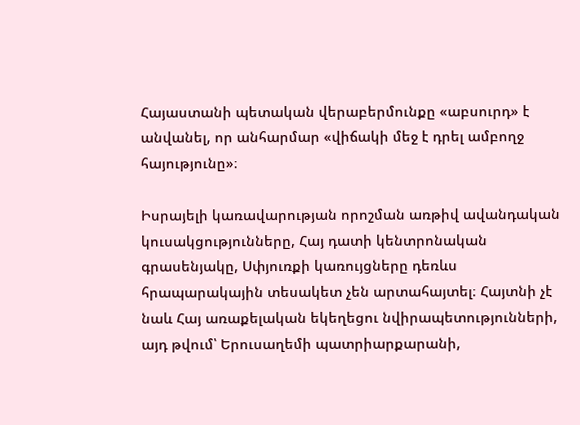Հայաստանի պետական վերաբերմունքը «աբսուրդ» է անվանել, որ անհարմար «վիճակի մեջ է դրել ամբողջ հայությունը»։

Իսրայելի կառավարության որոշման առթիվ ավանդական կուսակցությունները, Հայ դատի կենտրոնական գրասենյակը, Սփյուռքի կառույցները դեռևս հրապարակային տեսակետ չեն արտահայտել։ Հայտնի չէ նաև Հայ առաքելական եկեղեցու նվիրապետությունների, այդ թվում՝ Երուսաղեմի պատրիարքարանի,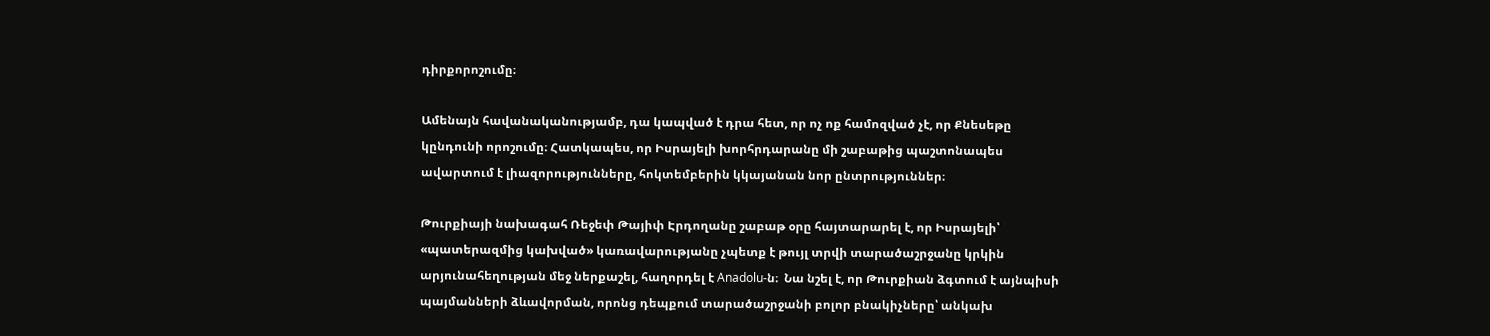դիրքորոշումը։

Ամենայն հավանականությամբ, դա կապված է դրա հետ, որ ոչ ոք համոզված չէ, որ Քնեսեթը կընդունի որոշումը։ Հատկապես, որ Իսրայելի խորհրդարանը մի շաբաթից պաշտոնապես ավարտում է լիազորությունները, հոկտեմբերին կկայանան նոր ընտրություններ։

Թուրքիայի նախագահ Ռեջեփ Թայիփ Էրդողանը շաբաթ օրը հայտարարել է, որ Իսրայելի՝ «պատերազմից կախված» կառավարությանը չպետք է թույլ տրվի տարածաշրջանը կրկին արյունահեղության մեջ ներքաշել, հաղորդել է Anadolu-ն։  Նա նշել է, որ Թուրքիան ձգտում է այնպիսի պայմանների ձևավորման, որոնց դեպքում տարածաշրջանի բոլոր բնակիչները՝ անկախ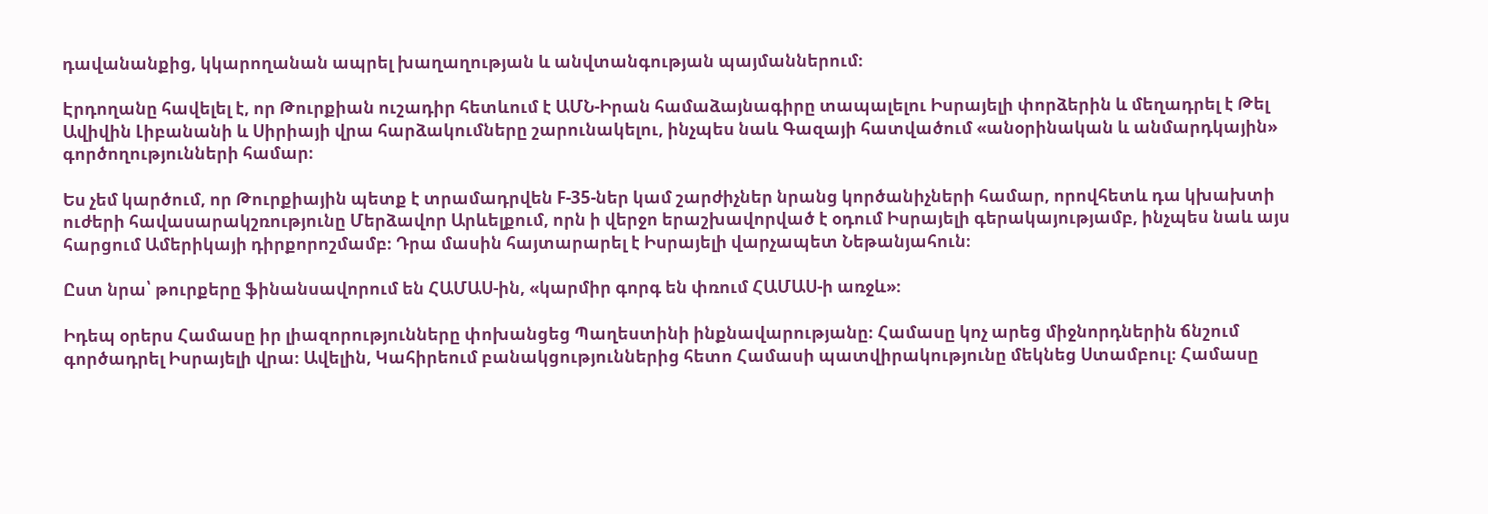դավանանքից, կկարողանան ապրել խաղաղության և անվտանգության պայմաններում։

Էրդողանը հավելել է, որ Թուրքիան ուշադիր հետևում է ԱՄՆ-Իրան համաձայնագիրը տապալելու Իսրայելի փորձերին և մեղադրել է Թել Ավիվին Լիբանանի և Սիրիայի վրա հարձակումները շարունակելու, ինչպես նաև Գազայի հատվածում «անօրինական և անմարդկային» գործողությունների համար։

Ես չեմ կարծում, որ Թուրքիային պետք է տրամադրվեն F-35-ներ կամ շարժիչներ նրանց կործանիչների համար, որովհետև դա կխախտի ուժերի հավասարակշռությունը Մերձավոր Արևելքում, որն ի վերջո երաշխավորված է օդում Իսրայելի գերակայությամբ, ինչպես նաև այս հարցում Ամերիկայի դիրքորոշմամբ։ Դրա մասին հայտարարել է Իսրայելի վարչապետ Նեթանյահուն։

Ըստ նրա՝ թուրքերը ֆինանսավորում են ՀԱՄԱՍ-ին, «կարմիր գորգ են փռում ՀԱՄԱՍ-ի առջև»։

Իդեպ օրերս Համասը իր լիազորությունները փոխանցեց Պաղեստինի ինքնավարությանը։ Համասը կոչ արեց միջնորդներին ճնշում գործադրել Իսրայելի վրա։ Ավելին, Կահիրեում բանակցություններից հետո Համասի պատվիրակությունը մեկնեց Ստամբուլ։ Համասը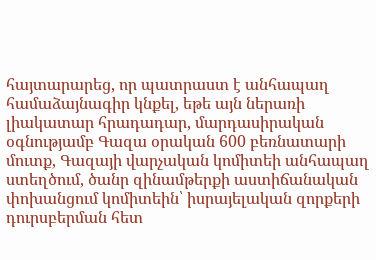հայտարարեց, որ պատրաստ է անհապաղ համաձայնագիր կնքել, եթե այն ներառի լիակատար հրադադար, մարդասիրական օգնությամբ Գազա օրական 600 բեռնատարի մուտք, Գազայի վարչական կոմիտեի անհապաղ ստեղծում, ծանր զինամթերքի աստիճանական փոխանցում կոմիտեին՝ իսրայելական զորքերի դուրսբերման հետ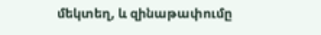մեկտեղ, և զինաթափումը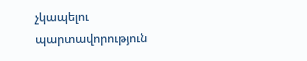չկապելու պարտավորություն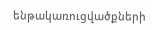ենթակառուցվածքների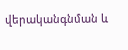վերականգնման և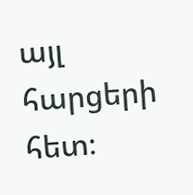այլ հարցերի հետ։